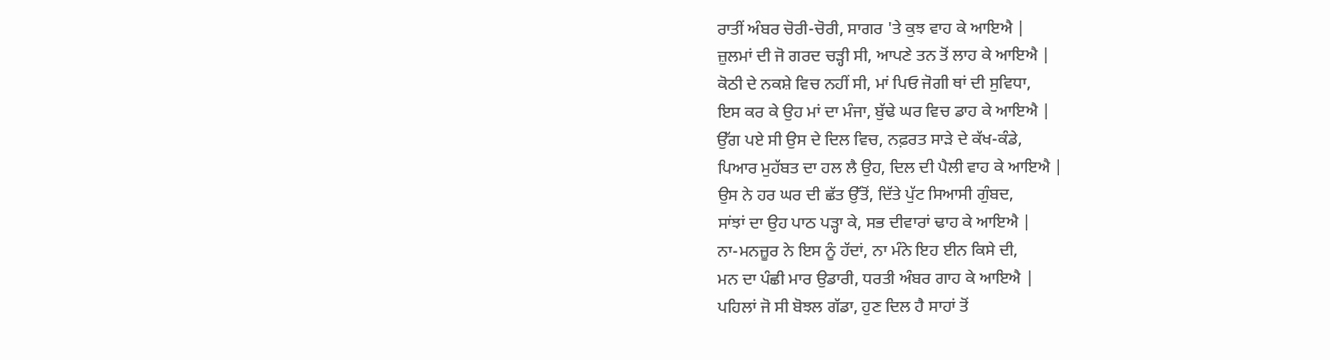ਰਾਤੀਂ ਅੰਬਰ ਚੋਰੀ-ਚੋਰੀ, ਸਾਗਰ 'ਤੇ ਕੁਝ ਵਾਹ ਕੇ ਆਇਐ |
ਜ਼ੁਲਮਾਂ ਦੀ ਜੋ ਗਰਦ ਚੜ੍ਹੀ ਸੀ, ਆਪਣੇ ਤਨ ਤੋਂ ਲਾਹ ਕੇ ਆਇਐ |
ਕੋਠੀ ਦੇ ਨਕਸ਼ੇ ਵਿਚ ਨਹੀਂ ਸੀ, ਮਾਂ ਪਿਓ ਜੋਗੀ ਥਾਂ ਦੀ ਸੁਵਿਧਾ,
ਇਸ ਕਰ ਕੇ ਉਹ ਮਾਂ ਦਾ ਮੰਜਾ, ਬੁੱਢੇ ਘਰ ਵਿਚ ਡਾਹ ਕੇ ਆਇਐ |
ਉੱਗ ਪਏ ਸੀ ਉਸ ਦੇ ਦਿਲ ਵਿਚ, ਨਫ਼ਰਤ ਸਾੜੇ ਦੇ ਕੱਖ-ਕੰਡੇ,
ਪਿਆਰ ਮੁਹੱਬਤ ਦਾ ਹਲ ਲੈ ਉਹ, ਦਿਲ ਦੀ ਪੈਲੀ ਵਾਹ ਕੇ ਆਇਐ |
ਉਸ ਨੇ ਹਰ ਘਰ ਦੀ ਛੱਤ ਉੱਤੋਂ, ਦਿੱਤੇ ਪੁੱਟ ਸਿਆਸੀ ਗੁੰਬਦ,
ਸਾਂਝਾਂ ਦਾ ਉਹ ਪਾਠ ਪੜ੍ਹਾ ਕੇ, ਸਭ ਦੀਵਾਰਾਂ ਢਾਹ ਕੇ ਆਇਐ |
ਨਾ-ਮਨਜ਼ੂਰ ਨੇ ਇਸ ਨੂੰ ਹੱਦਾਂ, ਨਾ ਮੰਨੇ ਇਹ ਈਨ ਕਿਸੇ ਦੀ,
ਮਨ ਦਾ ਪੰਛੀ ਮਾਰ ਉਡਾਰੀ, ਧਰਤੀ ਅੰਬਰ ਗਾਹ ਕੇ ਆਇਐ |
ਪਹਿਲਾਂ ਜੋ ਸੀ ਬੋਝਲ ਗੱਡਾ, ਹੁਣ ਦਿਲ ਹੈ ਸਾਹਾਂ ਤੋਂ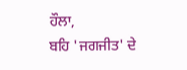ਹੌਲਾ,
ਬਹਿ 'ਜਗਜੀਤ' ਦੇ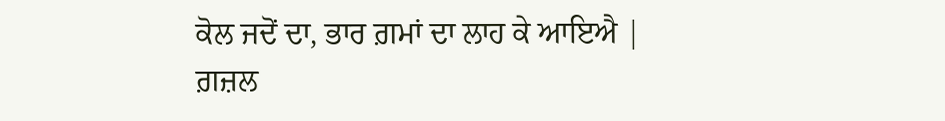ਕੋਲ ਜਦੋਂ ਦਾ, ਭਾਰ ਗ਼ਮਾਂ ਦਾ ਲਾਹ ਕੇ ਆਇਐ |
ਗ਼ਜ਼ਲ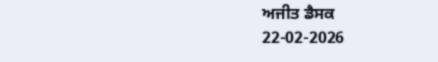ਅਜੀਤ ਡੈਸਕ
22-02-2026